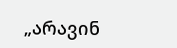„არავინ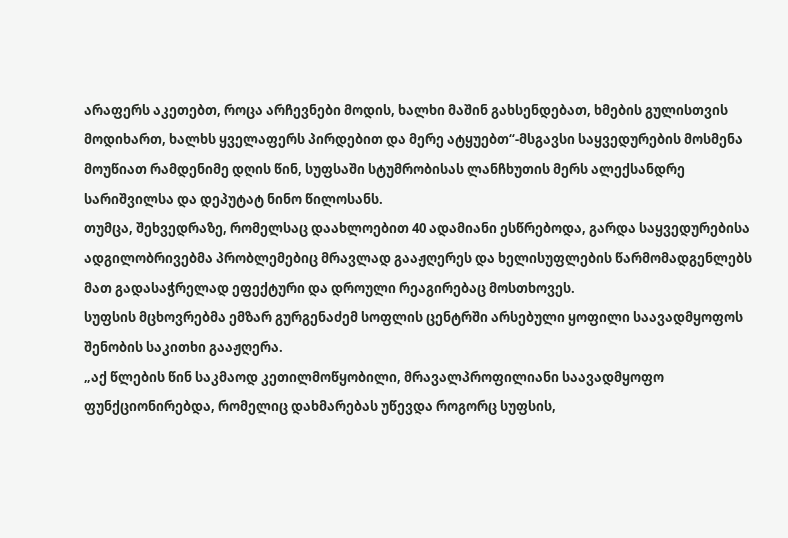არაფერს აკეთებთ, როცა არჩევნები მოდის, ხალხი მაშინ გახსენდებათ, ხმების გულისთვის მოდიხართ, ხალხს ყველაფერს პირდებით და მერე ატყუებთ“-მსგავსი საყვედურების მოსმენა მოუწიათ რამდენიმე დღის წინ, სუფსაში სტუმრობისას ლანჩხუთის მერს ალექსანდრე სარიშვილსა და დეპუტატ ნინო წილოსანს.
თუმცა, შეხვედრაზე, რომელსაც დაახლოებით 40 ადამიანი ესწრებოდა, გარდა საყვედურებისა ადგილობრივებმა პრობლემებიც მრავლად გააჟღერეს და ხელისუფლების წარმომადგენლებს მათ გადასაჭრელად ეფექტური და დროული რეაგირებაც მოსთხოვეს.
სუფსის მცხოვრებმა ემზარ გურგენაძემ სოფლის ცენტრში არსებული ყოფილი საავადმყოფოს შენობის საკითხი გააჟღერა.
„აქ წლების წინ საკმაოდ კეთილმოწყობილი, მრავალპროფილიანი საავადმყოფო ფუნქციონირებდა, რომელიც დახმარებას უწევდა როგორც სუფსის,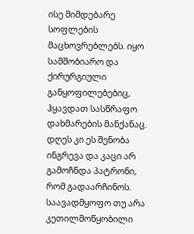ისე მიმდებარე სოფლების მაცხოვრებლებს. იყო სამშობიარო და ქირურგიული განყოფილებებიც, ჰყავდათ სასწრაფო დახმარების მანქანაც. დღეს კი ეს შენობა ინგრევა და კაცი არ გამოჩნდა პატრონი, რომ გადაარჩინოს. საავადმყოფო თუ არა კეთილმოწყობილი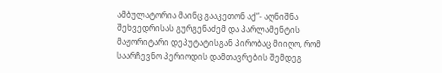ამბულატორია მაინც გააკეთონ აქ“- აღნიშნა შეხვედრისას გურგენაძემ და პარლამენტის მაჟორიტარი დეპუტატისგან პირობაც მიიღო, რომ საარჩევნო პერიოდის დამთავრების შემდეგ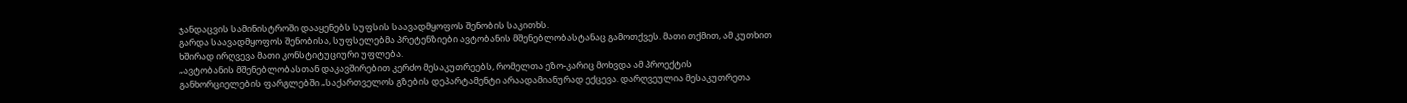ჯანდაცვის სამინისტროში დააყენებს სუფსის საავადმყოფოს შენობის საკითხს.
გარდა საავადმყოფოს შენობისა, სუფსელებმა პრეტენზიები ავტობანის მშენებლობასტანაც გამოთქვეს. მათი თქმით, ამ კუთხით ხშირად ირღვევა მათი კონსტიტუციური უფლება.
„ავტობანის მშენებლობასთან დაკავშირებით კერძო მესაკუთრეებს, რომელთა ეზო-კარიც მოხვდა ამ პროექტის განხორციელების ფარგლებში „საქართველოს გზების დეპარტამენტი არაადამიანურად ექცევა. დარღვეულია მესაკუთრეთა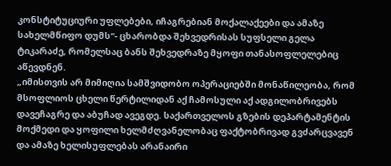კონსტიტუციური უფლებები, იჩაგრებიან მოქალაქეები და ამაზე სახელმწიფო დუმს“- ცხარობდა შეხვედრისას სუფსელი გელა ტიკარაძე, რომელსაც ბანს შეხვედრაზე მყოფი თანასოფლელებიც აწევდნენ.
„იმისთვის არ მიმიღია სამშვიდობო ოპერაციებში მონაწილეობა, რომ მსოფლიოს ცხელი წერტილიდან აქ ჩამოსული აქ ადგილობრივებს დავეჩაგრე და აბუჩად ავეგდე. საქართველოს გზების დეპარტამენტის მოქმედი და ყოფილი ხელმძღვანელობაც ფაქტობრივად გვძარცვავენ და ამაზე ხელისუფლებას არანაირი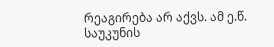რეაგირება არ აქვს. ამ ე.წ. საუკუნის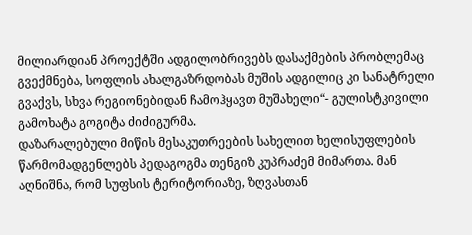მილიარდიან პროექტში ადგილობრივებს დასაქმების პრობლემაც გვექმნება, სოფლის ახალგაზრდობას მუშის ადგილიც კი სანატრელი გვაქვს, სხვა რეგიონებიდან ჩამოჰყავთ მუშახელი“- გულისტკივილი გამოხატა გოგიტა ძიძიგურმა.
დაზარალებული მიწის მესაკუთრეების სახელით ხელისუფლების წარმომადგენლებს პედაგოგმა თენგიზ კუპრაძემ მიმართა. მან აღნიშნა, რომ სუფსის ტერიტორიაზე, ზღვასთან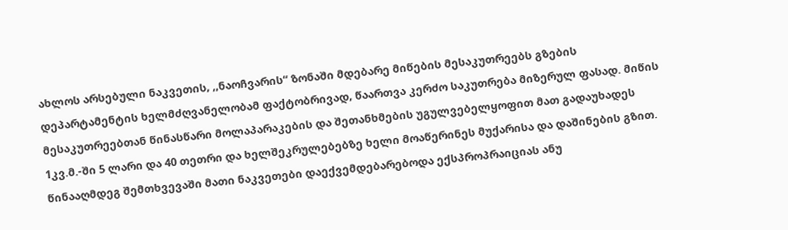ახლოს არსებული ნაკვეთის, ,,ნაოჩვარის“ ზონაში მდებარე მიწების მესაკუთრეებს გზების დეპარტამენტის ხელმძღვანელობამ ფაქტობრივად, წაართვა კერძო საკუთრება მიზერულ ფასად. მიწის მესაკუთრეებთან წინასწარი მოლაპარაკების და შეთანხმების უგულვებელყოფით მათ გადაუხადეს 1კვ.მ.-ში 5 ლარი და 40 თეთრი და ხელშეკრულებებზე ხელი მოაწერინეს მუქარისა და დაშინების გზით. წინააღმდეგ შემთხვევაში მათი ნაკვეთები დაექვემდებარებოდა ექსპროპრაიციას ანუ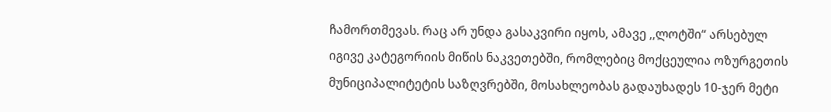ჩამორთმევას. რაც არ უნდა გასაკვირი იყოს, ამავე ,,ლოტში“ არსებულ იგივე კატეგორიის მიწის ნაკვეთებში, რომლებიც მოქცეულია ოზურგეთის მუნიციპალიტეტის საზღვრებში, მოსახლეობას გადაუხადეს 10-ჯერ მეტი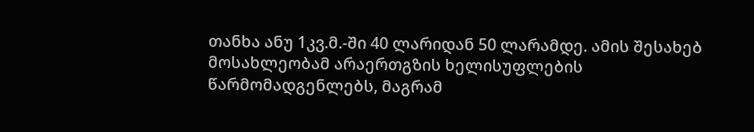თანხა ანუ 1კვ.მ.-ში 40 ლარიდან 50 ლარამდე. ამის შესახებ მოსახლეობამ არაერთგზის ხელისუფლების წარმომადგენლებს, მაგრამ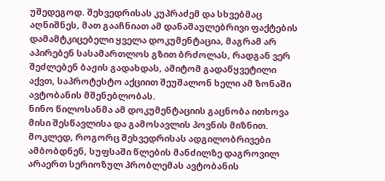უშედეგოდ. შეხვედრისას კუპრაძემ და სხვებმაც აღნიშნეს, მათ გააჩნიათ ამ დანაშაულებრივი ფაქტების დამამტკიცებელი ყველა დოკუმენტაცია, მაგრამ არ აპირებენ სასამართლოს გზით ბრძოლას, რადგან ვერ შეძლებენ ბაჟის გადახდას, ამიტომ გადაწყვეტილი აქვთ, საპროტესტო აქციით შეუშალონ ხელი ამ ზონაში ავტობანის მშენებლობას.
ნინო წილოსანმა ამ დოკუმენტაციის გაცნობა ითხოვა მისი შესწავლისა და გამოსავლის პოვნის მიზნით.
მოკლედ, როგორც შეხვედრისას ადგილობრივები ამბობდნენ, სუფსაში წლების მანძილზე დაგროვილ არაერთ სერიოზულ პრობლემას ავტობანის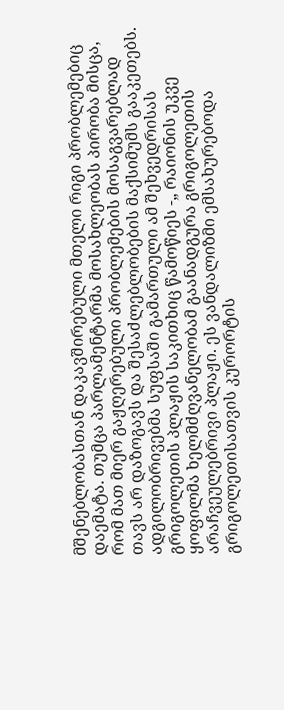მშენებლობასთან დაკავშირებული მთელი რიგი პრობლემებიც დაემატა. თუმცა პარლამენტარმა მოსახლეობას პირობა მისცა, რომ მათ მიერ გაჟღერებული პრობლემების მოსაგვარებლად თავს არ დაზოგავს და შესაძლებლობების მაქსიმუმს გააკეთებს.
ადგილობრივებმა სუფსაში გამართული ამ შეხვედრისას გრიგოლეთის პლაჟის საკითხიც წამოწიეს -„ რაიონის უკვე ყოფილმა ხელმძღვანელობამ გაანადგურა გრიგოლეთის არაჩვეულებრივი პლაჟი. ეს ვანდალიზმი ემსახურებოდა გრიგოლეთისათვის კურორტის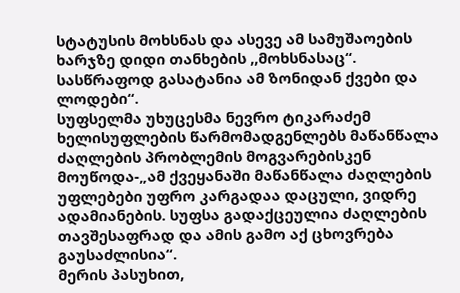სტატუსის მოხსნას და ასევე ამ სამუშაოების ხარჯზე დიდი თანხების ,,მოხსნასაც“. სასწრაფოდ გასატანია ამ ზონიდან ქვები და ლოდები“.
სუფსელმა უხუცესმა ნევრო ტიკარაძემ ხელისუფლების წარმომადგენლებს მაწანწალა ძაღლების პრობლემის მოგვარებისკენ მოუწოდა-„ამ ქვეყანაში მაწანწალა ძაღლების უფლებები უფრო კარგადაა დაცული, ვიდრე ადამიანების. სუფსა გადაქცეულია ძაღლების თავშესაფრად და ამის გამო აქ ცხოვრება გაუსაძლისია“.
მერის პასუხით,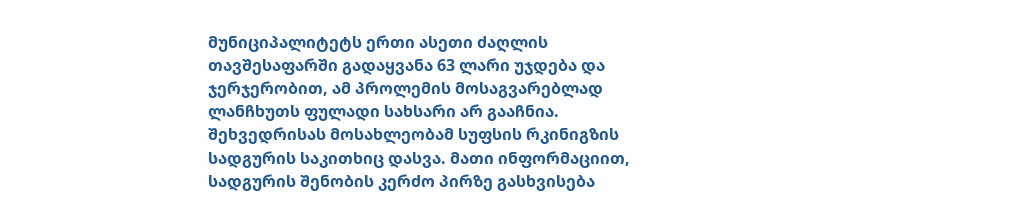მუნიციპალიტეტს ერთი ასეთი ძაღლის თავშესაფარში გადაყვანა 63 ლარი უჯდება და ჯერჯერობით, ამ პროლემის მოსაგვარებლად ლანჩხუთს ფულადი სახსარი არ გააჩნია.
შეხვედრისას მოსახლეობამ სუფსის რკინიგზის სადგურის საკითხიც დასვა. მათი ინფორმაციით, სადგურის შენობის კერძო პირზე გასხვისება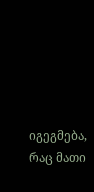იგეგმება, რაც მათი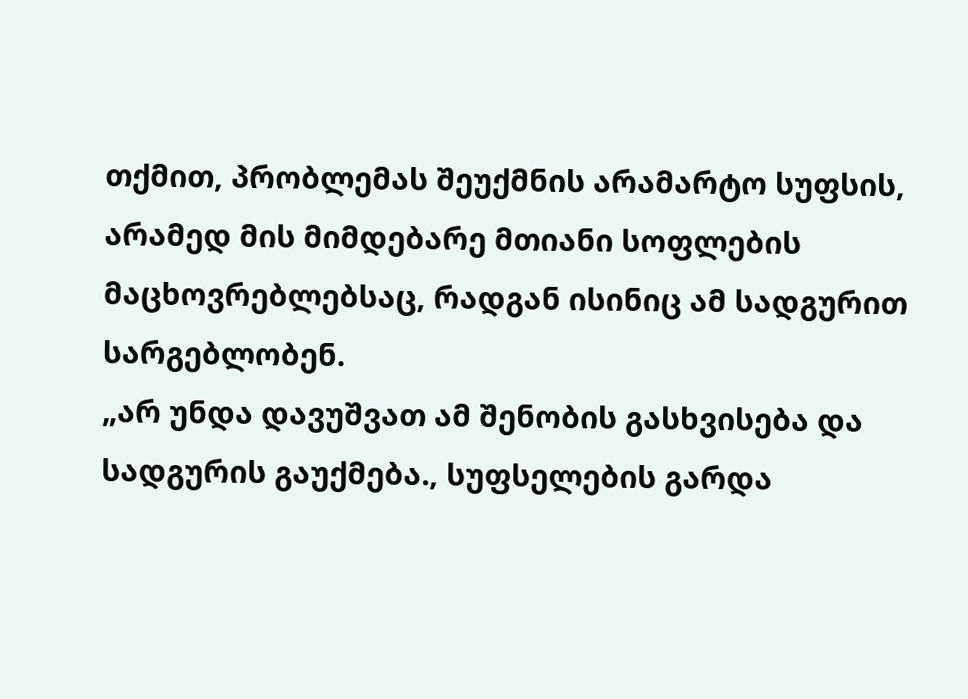თქმით, პრობლემას შეუქმნის არამარტო სუფსის, არამედ მის მიმდებარე მთიანი სოფლების მაცხოვრებლებსაც, რადგან ისინიც ამ სადგურით სარგებლობენ.
„არ უნდა დავუშვათ ამ შენობის გასხვისება და სადგურის გაუქმება., სუფსელების გარდა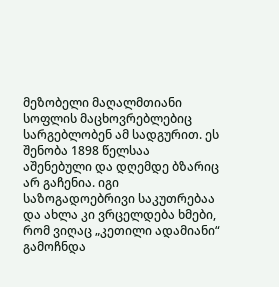მეზობელი მაღალმთიანი სოფლის მაცხოვრებლებიც სარგებლობენ ამ სადგურით. ეს შენობა 1898 წელსაა აშენებული და დღემდე ბზარიც არ გაჩენია. იგი საზოგადოებრივი საკუთრებაა და ახლა კი ვრცელდება ხმები, რომ ვიღაც „კეთილი ადამიანი“ გამოჩნდა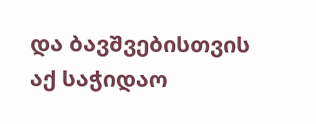და ბავშვებისთვის აქ საჭიდაო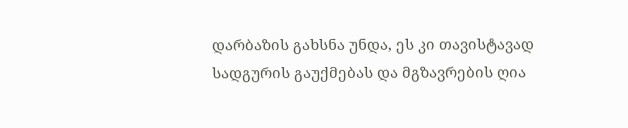დარბაზის გახსნა უნდა, ეს კი თავისტავად სადგურის გაუქმებას და მგზავრების ღია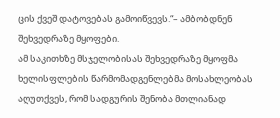ცის ქვეშ დატოვებას გამოიწვევს.“– ამბობდნენ შეხვედრაზე მყოფები.
ამ საკითხზე მსჯელობისას შეხვედრაზე მყოფმა ხელისფლების წარმომადგენლებმა მოსახლეობას აღუთქვეს, რომ სადგურის შენობა მთლიანად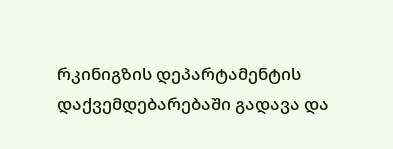რკინიგზის დეპარტამენტის დაქვემდებარებაში გადავა და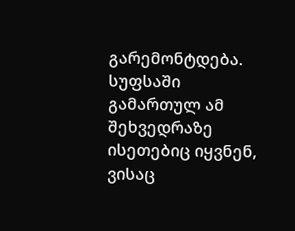გარემონტდება.
სუფსაში გამართულ ამ შეხვედრაზე ისეთებიც იყვნენ, ვისაც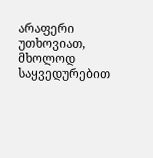არაფერი უთხოვიათ, მხოლოდ საყვედურებით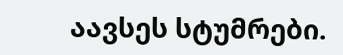აავსეს სტუმრები.